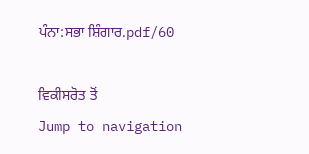ਪੰਨਾ:ਸਭਾ ਸ਼ਿੰਗਾਰ.pdf/60

ਵਿਕੀਸਰੋਤ ਤੋਂ
Jump to navigation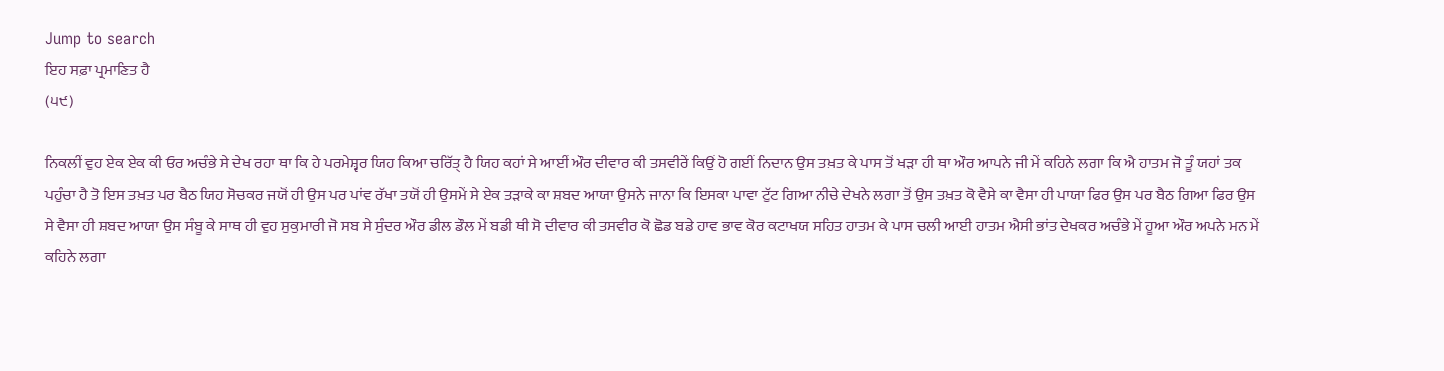Jump to search
ਇਹ ਸਫ਼ਾ ਪ੍ਰਮਾਣਿਤ ਹੈ
(੫੯)

ਨਿਕਲੀਂ ਵੁਹ ਏਕ ਏਕ ਕੀ ਓਰ ਅਚੰਭੇ ਸੇ ਦੇਖ ਰਹਾ ਥਾ ਕਿ ਹੇ ਪਰਮੇਸ਼੍ਵਰ ਯਿਹ ਕਿਆ ਚਰਿੱਤ੍ ਹੈ ਯਿਹ ਕਹਾਂ ਸੇ ਆਈਂ ਔਰ ਦੀਵਾਰ ਕੀ ਤਸਵੀਰੇਂ ਕਿਉਂ ਹੋ ਗਈਂ ਨਿਦਾਨ ਉਸ ਤਖ਼ਤ ਕੇ ਪਾਸ ਤੋਂ ਖੜਾ ਹੀ ਥਾ ਔਰ ਆਪਨੇ ਜੀ ਮੇਂ ਕਹਿਨੇ ਲਗਾ ਕਿ ਐ ਹਾਤਮ ਜੋ ਤੂੰ ਯਹਾਂ ਤਕ ਪਹੁੰਚਾ ਹੈ ਤੋ ਇਸ ਤਖ਼ਤ ਪਰ ਬੈਠ ਯਿਹ ਸੋਚਕਰ ਜਯੋਂ ਹੀ ਉਸ ਪਰ ਪਾਂਵ ਰੱਖਾ ਤਯੋਂ ਹੀ ਉਸਮੇਂ ਸੇ ਏਕ ਤੜਾਕੇ ਕਾ ਸ਼ਬਦ ਆਯਾ ਉਸਨੇ ਜਾਨਾ ਕਿ ਇਸਕਾ ਪਾਵਾ ਟੁੱਟ ਗਿਆ ਨੀਚੇ ਦੇਖਨੇ ਲਗਾ ਤੋਂ ਉਸ ਤਖ਼ਤ ਕੋ ਵੈਸੇ ਕਾ ਵੈਸਾ ਹੀ ਪਾਯਾ ਫਿਰ ਉਸ ਪਰ ਬੈਠ ਗਿਆ ਫਿਰ ਉਸ ਸੇ ਵੈਸਾ ਹੀ ਸ਼ਬਦ ਆਯਾ ਉਸ ਸੰਬੂ ਕੇ ਸਾਥ ਹੀ ਵੁਹ ਸੁਕੁਮਾਰੀ ਜੋ ਸਬ ਸੇ ਸੁੰਦਰ ਔਰ ਡੀਲ ਡੌਲ ਮੇਂ ਬਡੀ ਥੀ ਸੋ ਦੀਵਾਰ ਕੀ ਤਸਵੀਰ ਕੋ ਛੋਡ ਬਡੇ ਹਾਵ ਭਾਵ ਕੋਰ ਕਟਾਖਯ ਸਹਿਤ ਹਾਤਮ ਕੇ ਪਾਸ ਚਲੀ ਆਈ ਹਾਤਮ ਐਸੀ ਭਾਂਤ ਦੇਖਕਰ ਅਚੰਭੇ ਮੇਂ ਹੂਆ ਔਰ ਅਪਨੇ ਮਨ ਮੇਂ ਕਹਿਨੇ ਲਗਾ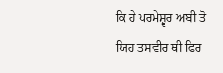ਕਿ ਹੇ ਪਰਮੇਸ਼੍ਵਰ ਅਬੀ ਤੋ ਯਿਹ ਤਸਵੀਰ ਥੀ ਫਿਰ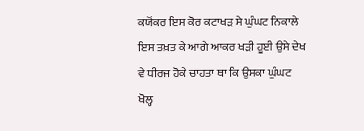ਕਯੋਂਕਰ ਇਸ ਕੋਰ ਕਟਾਖੜ ਸੇ ਘੁੰਘਟ ਨਿਕਾਲੇ ਇਸ ਤਖ਼ਤ ਕੇ ਆਗੇ ਆਕਰ ਖੜੀ ਹੂਈ ਉਸੇ ਦੇਖ ਵੇ ਧੀਰਜ ਹੋਕੇ ਚਾਹਤਾ ਥਾ ਕਿ ਉਸਕਾ ਘੁੰਘਟ ਖੋਲ੍ਹ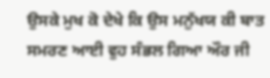ਉਸਕੇ ਮੁਖ ਕੋ ਦੇਖੇ ਕਿ ਉਸ ਮਨੁੱਖਯ ਕੀ ਬਾਤ ਸਮਰਣ ਆਈ ਵੁਹ ਸੰਭਲ ਗਿਆ ਔਰ ਜੀ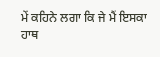ਮੇਂ ਕਹਿਨੇ ਲਗਾ ਕਿ ਜੇ ਮੈਂ ਇਸਕਾ ਹਾਥ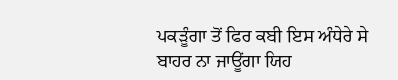ਪਕੜੂੰਗਾ ਤੋਂ ਫਿਰ ਕਬੀ ਇਸ ਅੰਧੇਰੇ ਸੇ ਬਾਹਰ ਨਾ ਜਾਊਂਗਾ ਯਿਹ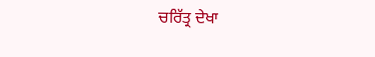ਚਰਿੱਤ੍ਰ ਦੇਖਾ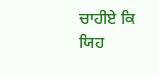ਚਾਹੀਏ ਕਿ ਯਿਹ